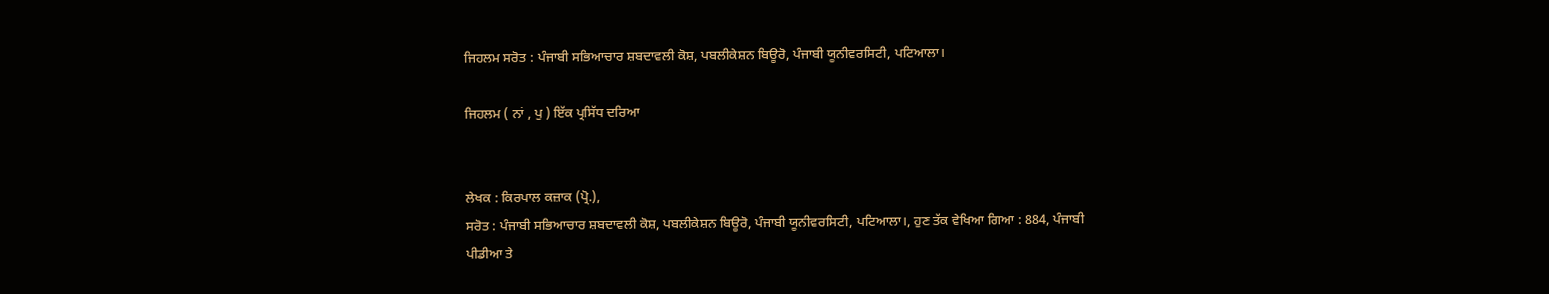ਜਿਹਲਮ ਸਰੋਤ : ਪੰਜਾਬੀ ਸਭਿਆਚਾਰ ਸ਼ਬਦਾਵਲੀ ਕੋਸ਼, ਪਬਲੀਕੇਸ਼ਨ ਬਿਊਰੋ, ਪੰਜਾਬੀ ਯੂਨੀਵਰਸਿਟੀ, ਪਟਿਆਲਾ।

ਜਿਹਲਮ ( ਨਾਂ , ਪੁ ) ਇੱਕ ਪ੍ਰਸਿੱਧ ਦਰਿਆ


ਲੇਖਕ : ਕਿਰਪਾਲ ਕਜ਼ਾਕ (ਪ੍ਰੋ.),
ਸਰੋਤ : ਪੰਜਾਬੀ ਸਭਿਆਚਾਰ ਸ਼ਬਦਾਵਲੀ ਕੋਸ਼, ਪਬਲੀਕੇਸ਼ਨ ਬਿਊਰੋ, ਪੰਜਾਬੀ ਯੂਨੀਵਰਸਿਟੀ, ਪਟਿਆਲਾ।, ਹੁਣ ਤੱਕ ਵੇਖਿਆ ਗਿਆ : 884, ਪੰਜਾਬੀ ਪੀਡੀਆ ਤੇ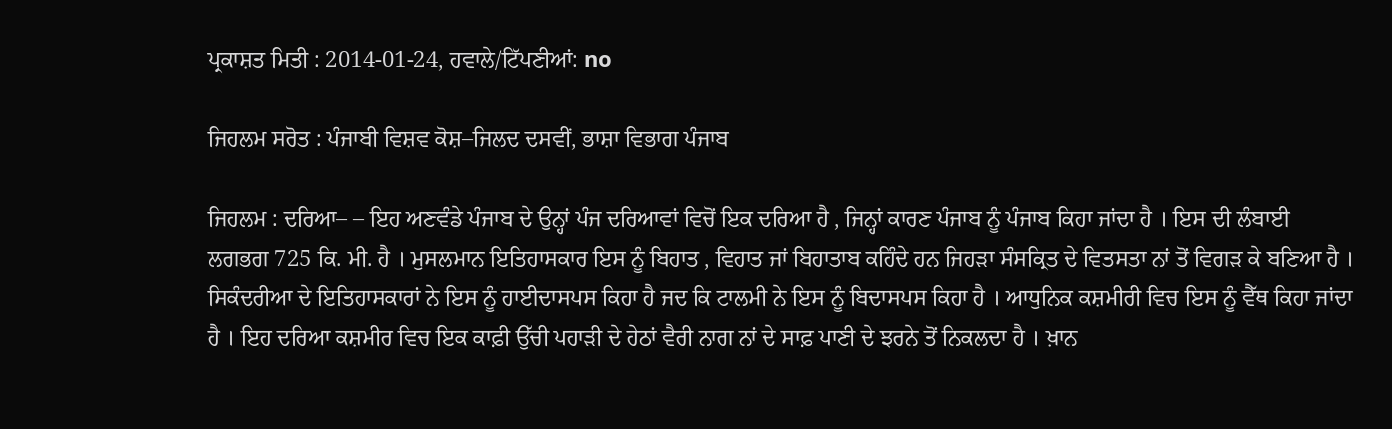ਪ੍ਰਕਾਸ਼ਤ ਮਿਤੀ : 2014-01-24, ਹਵਾਲੇ/ਟਿੱਪਣੀਆਂ: no

ਜਿਹਲਮ ਸਰੋਤ : ਪੰਜਾਬੀ ਵਿਸ਼ਵ ਕੋਸ਼–ਜਿਲਦ ਦਸਵੀਂ, ਭਾਸ਼ਾ ਵਿਭਾਗ ਪੰਜਾਬ

ਜਿਹਲਮ : ਦਰਿਆ– – ਇਹ ਅਣਵੰਡੇ ਪੰਜਾਬ ਦੇ ਉਨ੍ਹਾਂ ਪੰਜ ਦਰਿਆਵਾਂ ਵਿਚੋਂ ਇਕ ਦਰਿਆ ਹੈ , ਜਿਨ੍ਹਾਂ ਕਾਰਣ ਪੰਜਾਬ ਨੂੰ ਪੰਜਾਬ ਕਿਹਾ ਜਾਂਦਾ ਹੈ । ਇਸ ਦੀ ਲੰਬਾਈ ਲਗਭਗ 725 ਕਿ. ਮੀ. ਹੈ । ਮੁਸਲਮਾਨ ਇਤਿਹਾਸਕਾਰ ਇਸ ਨੂੰ ਬਿਹਾਤ , ਵਿਹਾਤ ਜਾਂ ਬਿਹਾਤਾਬ ਕਹਿੰਦੇ ਹਨ ਜਿਹੜਾ ਸੰਸਕ੍ਰਿਤ ਦੇ ਵਿਤਸਤਾ ਨਾਂ ਤੋਂ ਵਿਗੜ ਕੇ ਬਣਿਆ ਹੈ । ਸਿਕੰਦਰੀਆ ਦੇ ਇਤਿਹਾਸਕਾਰਾਂ ਨੇ ਇਸ ਨੂੰ ਹਾਈਦਾਸਪਸ ਕਿਹਾ ਹੈ ਜਦ ਕਿ ਟਾਲਮੀ ਨੇ ਇਸ ਨੂੰ ਬਿਦਾਸਪਸ ਕਿਹਾ ਹੈ । ਆਧੁਨਿਕ ਕਸ਼ਮੀਰੀ ਵਿਚ ਇਸ ਨੂੰ ਵੈੱਥ ਕਿਹਾ ਜਾਂਦਾ ਹੈ । ਇਹ ਦਰਿਆ ਕਸ਼ਮੀਰ ਵਿਚ ਇਕ ਕਾਫ਼ੀ ਉੱਚੀ ਪਹਾੜੀ ਦੇ ਹੇਠਾਂ ਵੈਰੀ ਨਾਗ ਨਾਂ ਦੇ ਸਾਫ਼ ਪਾਣੀ ਦੇ ਝਰਨੇ ਤੋਂ ਨਿਕਲਦਾ ਹੈ । ਖ਼ਾਨ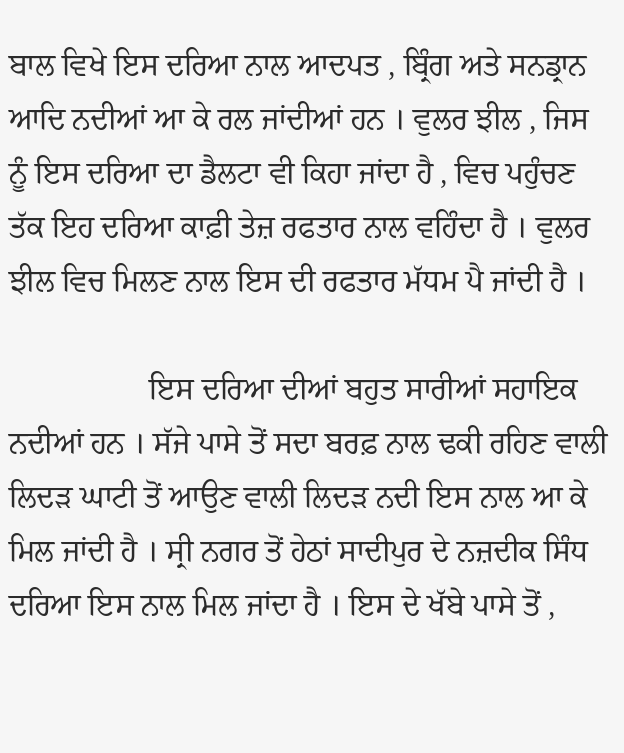ਬਾਲ ਵਿਖੇ ਇਸ ਦਰਿਆ ਨਾਲ ਆਦਪਤ , ਬ੍ਰਿੰਗ ਅਤੇ ਸਨਡ੍ਰਾਨ ਆਦਿ ਨਦੀਆਂ ਆ ਕੇ ਰਲ ਜਾਂਦੀਆਂ ਹਨ । ਵੁਲਰ ਝੀਲ , ਜਿਸ ਨੂੰ ਇਸ ਦਰਿਆ ਦਾ ਡੈਲਟਾ ਵੀ ਕਿਹਾ ਜਾਂਦਾ ਹੈ , ਵਿਚ ਪਹੁੰਚਣ ਤੱਕ ਇਹ ਦਰਿਆ ਕਾਫ਼ੀ ਤੇਜ਼ ਰਫਤਾਰ ਨਾਲ ਵਹਿੰਦਾ ਹੈ । ਵੁਲਰ ਝੀਲ ਵਿਚ ਮਿਲਣ ਨਾਲ ਇਸ ਦੀ ਰਫਤਾਰ ਮੱਧਮ ਪੈ ਜਾਂਦੀ ਹੈ ।

                  ਇਸ ਦਰਿਆ ਦੀਆਂ ਬਹੁਤ ਸਾਰੀਆਂ ਸਹਾਇਕ ਨਦੀਆਂ ਹਨ । ਸੱਜੇ ਪਾਸੇ ਤੋਂ ਸਦਾ ਬਰਫ਼ ਨਾਲ ਢਕੀ ਰਹਿਣ ਵਾਲੀ ਲਿਦੜ ਘਾਟੀ ਤੋਂ ਆਉਣ ਵਾਲੀ ਲਿਦੜ ਨਦੀ ਇਸ ਨਾਲ ਆ ਕੇ ਮਿਲ ਜਾਂਦੀ ਹੈ । ਸ੍ਰੀ ਨਗਰ ਤੋਂ ਹੇਠਾਂ ਸਾਦੀਪੁਰ ਦੇ ਨਜ਼ਦੀਕ ਸਿੰਧ ਦਰਿਆ ਇਸ ਨਾਲ ਮਿਲ ਜਾਂਦਾ ਹੈ । ਇਸ ਦੇ ਖੱਬੇ ਪਾਸੇ ਤੋਂ ,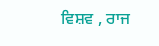ਵਿਸ਼ਵ , ਰਾਜ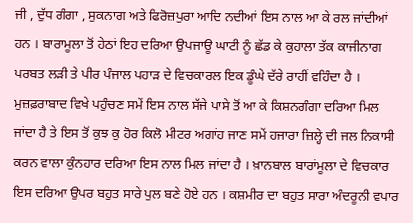ਜੀ , ਦੁੱਧ ਗੰਗਾ , ਸੁਕਨਾਗ ਅਤੇ ਫਿਰੋਜ਼ਪੁਰਾ ਆਦਿ ਨਦੀਆਂ ਇਸ ਨਾਲ ਆ ਕੇ ਰਲ ਜਾਂਦੀਆਂ ਹਨ । ਬਾਰਾਮੂਲਾ ਤੋਂ ਹੇਠਾਂ ਇਹ ਦਰਿਆ ਉਪਜਾਊ ਘਾਟੀ ਨੂੰ ਛੱਡ ਕੇ ਕੁਹਾਲਾ ਤੱਕ ਕਾਜੀਨਾਗ ਪਰਬਤ ਲੜੀ ਤੇ ਪੀਰ ਪੰਜਾਲ ਪਹਾੜ ਦੇ ਵਿਚਕਾਰਲ ਇਕ ਡੂੰਘੇ ਦੱਰੇ ਰਾਹੀਂ ਵਹਿੰਦਾ ਹੈ । ਮੁਜ਼ਫ਼ਰਾਬਾਦ ਵਿਖੇ ਪਹੁੰਚਣ ਸਮੇਂ ਇਸ ਨਾਲ ਸੱਜੇ ਪਾਸੇ ਤੋਂ ਆ ਕੇ ਕਿਸ਼ਨਗੰਗਾ ਦਰਿਆ ਮਿਲ ਜਾਂਦਾ ਹੈ ਤੇ ਇਸ ਤੋਂ ਕੁਝ ਕੁ ਹੋਰ ਕਿਲੋ ਮੀਟਰ ਅਗਾਂਹ ਜਾਣ ਸਮੇਂ ਹਜਾਰਾ ਜ਼ਿਲ੍ਹੇ ਦੀ ਜਲ ਨਿਕਾਸੀ ਕਰਨ ਵਾਲਾ ਕੁੰਨਹਾਰ ਦਰਿਆ ਇਸ ਨਾਲ ਮਿਲ ਜਾਂਦਾ ਹੈ । ਖ਼ਾਨਬਾਲ ਬਾਰਾਂਮੂਲਾ ਦੇ ਵਿਚਕਾਰ ਇਸ ਦਰਿਆ ਉਪਰ ਬਹੁਤ ਸਾਰੇ ਪੁਲ ਬਣੇ ਹੋਏ ਹਨ । ਕਸ਼ਮੀਰ ਦਾ ਬਹੁਤ ਸਾਰਾ ਅੰਦਰੂਨੀ ਵਪਾਰ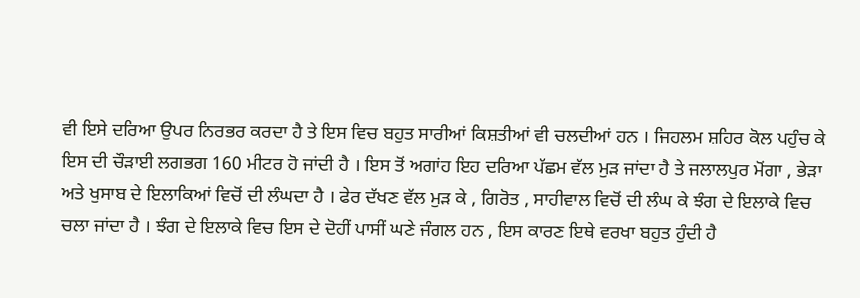ਵੀ ਇਸੇ ਦਰਿਆ ਉਪਰ ਨਿਰਭਰ ਕਰਦਾ ਹੈ ਤੇ ਇਸ ਵਿਚ ਬਹੁਤ ਸਾਰੀਆਂ ਕਿਸ਼ਤੀਆਂ ਵੀ ਚਲਦੀਆਂ ਹਨ । ਜਿਹਲਮ ਸ਼ਹਿਰ ਕੋਲ ਪਹੁੰਚ ਕੇ ਇਸ ਦੀ ਚੌੜਾਈ ਲਗਭਗ 160 ਮੀਟਰ ਹੋ ਜਾਂਦੀ ਹੈ । ਇਸ ਤੋਂ ਅਗਾਂਹ ਇਹ ਦਰਿਆ ਪੱਛਮ ਵੱਲ ਮੁੜ ਜਾਂਦਾ ਹੈ ਤੇ ਜਲਾਲਪੁਰ ਮੋਂਗਾ , ਭੇੜਾ ਅਤੇ ਖੁਸਾਬ ਦੇ ਇਲਾਕਿਆਂ ਵਿਚੋਂ ਦੀ ਲੰਘਦਾ ਹੈ । ਫੇਰ ਦੱਖਣ ਵੱਲ ਮੁੜ ਕੇ , ਗਿਰੋਤ , ਸਾਹੀਵਾਲ ਵਿਚੋਂ ਦੀ ਲੰਘ ਕੇ ਝੰਗ ਦੇ ਇਲਾਕੇ ਵਿਚ ਚਲਾ ਜਾਂਦਾ ਹੈ । ਝੰਗ ਦੇ ਇਲਾਕੇ ਵਿਚ ਇਸ ਦੇ ਦੋਹੀਂ ਪਾਸੀਂ ਘਣੇ ਜੰਗਲ ਹਨ , ਇਸ ਕਾਰਣ ਇਥੇ ਵਰਖਾ ਬਹੁਤ ਹੁੰਦੀ ਹੈ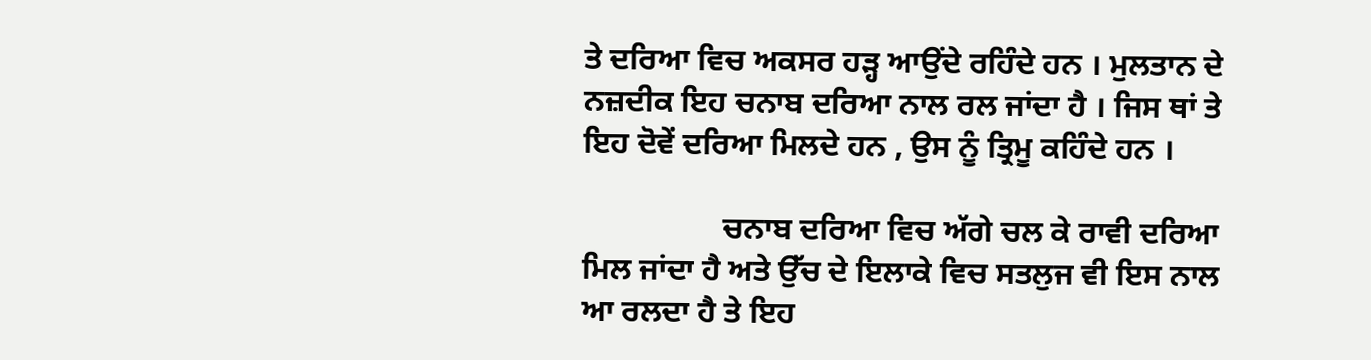ਤੇ ਦਰਿਆ ਵਿਚ ਅਕਸਰ ਹੜ੍ਹ ਆਉਂਦੇ ਰਹਿੰਦੇ ਹਨ । ਮੁਲਤਾਨ ਦੇ ਨਜ਼ਦੀਕ ਇਹ ਚਨਾਬ ਦਰਿਆ ਨਾਲ ਰਲ ਜਾਂਦਾ ਹੈ । ਜਿਸ ਥਾਂ ਤੇ ਇਹ ਦੋਵੇਂ ਦਰਿਆ ਮਿਲਦੇ ਹਨ , ਉਸ ਨੂੰ ਤ੍ਰਿਮੂ ਕਹਿੰਦੇ ਹਨ ।

                  ਚਨਾਬ ਦਰਿਆ ਵਿਚ ਅੱਗੇ ਚਲ ਕੇ ਰਾਵੀ ਦਰਿਆ ਮਿਲ ਜਾਂਦਾ ਹੈ ਅਤੇ ਉੱਚ ਦੇ ਇਲਾਕੇ ਵਿਚ ਸਤਲੁਜ ਵੀ ਇਸ ਨਾਲ ਆ ਰਲਦਾ ਹੈ ਤੇ ਇਹ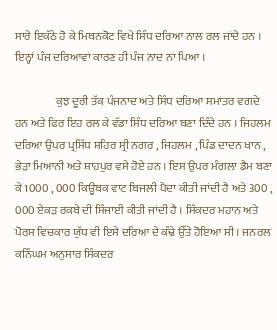ਸਾਰੇ ਇਕੱਠੇ ਹੋ ਕੇ ਮਿਥਨਕੋਟ ਵਿਖੇ ਸਿੰਧ ਦਰਿਆ ਨਾਲ ਰਲ ਜਾਂਦੇ ਹਨ । ਇਨ੍ਹਾਂ ਪੰਜ ਦਰਿਆਵਾਂ ਕਾਰਣ ਹੀ ਪੰਜ ਨਾਦ ਨਾਂ ਪਿਆ ।

                  ਕੁਝ ਦੂਰੀ ਤੱਕ ਪੰਜਨਾਦ ਅਤੇ ਸਿੰਧ ਦਰਿਆ ਸਮਾਂਤਰ ਵਗਦੇ ਹਨ ਅਤੇ ਫਿਰ ਇਹ ਰਲ ਕੇ ਵੱਡਾ ਸਿੰਧ ਦਰਿਆ ਬਣਾ ਦਿੰਦੇ ਹਨ । ਜਿਹਲਮ ਦਰਿਆ ਉਪਰ ਪ੍ਰਸਿੱਧ ਸ਼ਹਿਰ ਸ੍ਰੀ ਨਗਰ , ਜਿਹਲਮ , ਪਿੰਡ ਦਾਦਨ ਖਾਨ , ਭੇੜਾ ਮਿਆਨੀ ਅਤੇ ਸ਼ਾਹਪੁਰ ਵਸੇ ਹੋਏ ਹਨ । ਇਸ ਉਪਰ ਮੰਗਲਾ ਡੈਮ ਬਣਾ ਕੇ 1000 , 000 ਕਿਊਬਕ ਵਾਟ ਬਿਜਲੀ ਪੈਦਾ ਕੀਤੀ ਜਾਂਦੀ ਹੈ ਅਤੇ 300 , 000 ਏਕੜ ਰਕਬੇ ਦੀ ਸਿੰਜਾਈ ਕੀਤੀ ਜਾਂਦੀ ਹੈ । ਸਿੰਕਦਰ ਮਹਾਨ ਅਤੇ ਪੋਰਸ ਵਿਚਕਾਰ ਯੁੱਧ ਵੀ ਇਸੇ ਦਰਿਆ ਦੇ ਕੰਢੇ ਉੱਤੇ ਹੋਇਆ ਸੀ । ਜਨਰਲ ਕਨਿੰਘਮ ਅਨੁਸਾਰ ਸਿੰਕਦਰ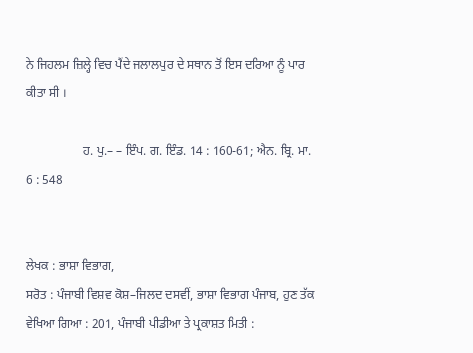ਨੇ ਜਿਹਲਮ ਜ਼ਿਲ੍ਹੇ ਵਿਚ ਪੈਂਦੇ ਜਲਾਲਪੁਰ ਦੇ ਸਥਾਨ ਤੋਂ ਇਸ ਦਰਿਆ ਨੂੰ ਪਾਰ ਕੀਤਾ ਸੀ ।

                  ਹ. ਪੁ.– – ਇੰਪ. ਗ. ਇੰਡ. 14 : 160-61; ਐਨ. ਬ੍ਰਿ. ਮਾ. 6 : 548


ਲੇਖਕ : ਭਾਸ਼ਾ ਵਿਭਾਗ,
ਸਰੋਤ : ਪੰਜਾਬੀ ਵਿਸ਼ਵ ਕੋਸ਼–ਜਿਲਦ ਦਸਵੀਂ, ਭਾਸ਼ਾ ਵਿਭਾਗ ਪੰਜਾਬ, ਹੁਣ ਤੱਕ ਵੇਖਿਆ ਗਿਆ : 201, ਪੰਜਾਬੀ ਪੀਡੀਆ ਤੇ ਪ੍ਰਕਾਸ਼ਤ ਮਿਤੀ :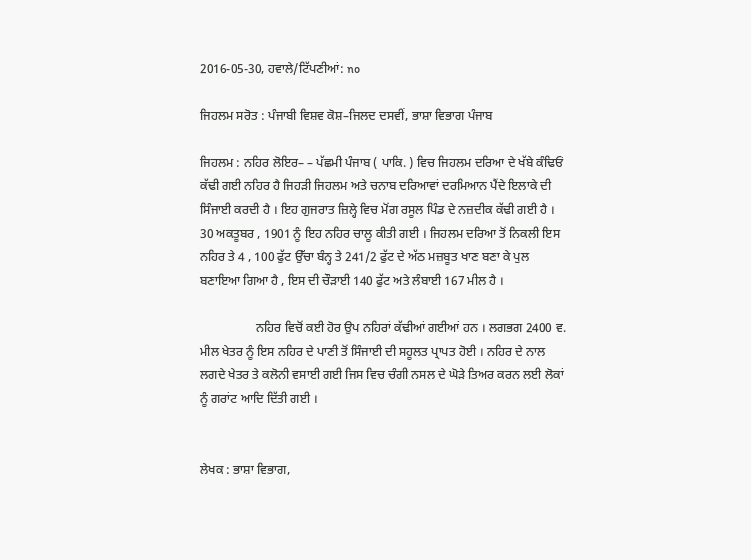2016-05-30, ਹਵਾਲੇ/ਟਿੱਪਣੀਆਂ: no

ਜਿਹਲਮ ਸਰੋਤ : ਪੰਜਾਬੀ ਵਿਸ਼ਵ ਕੋਸ਼–ਜਿਲਦ ਦਸਵੀਂ, ਭਾਸ਼ਾ ਵਿਭਾਗ ਪੰਜਾਬ

ਜਿਹਲਮ : ਨਹਿਰ ਲੋਇਰ– – ਪੱਛਮੀ ਪੰਜਾਬ ( ਪਾਕਿ. ) ਵਿਚ ਜਿਹਲਮ ਦਰਿਆ ਦੇ ਖੱਬੇ ਕੰਢਿਓਂ ਕੱਢੀ ਗਈ ਨਹਿਰ ਹੈ ਜਿਹੜੀ ਜਿਹਲਮ ਅਤੇ ਚਨਾਬ ਦਰਿਆਵਾਂ ਦਰਮਿਆਨ ਪੈਂਦੇ ਇਲਾਕੇ ਦੀ ਸਿੰਜਾਈ ਕਰਦੀ ਹੈ । ਇਹ ਗੁਜਰਾਤ ਜ਼ਿਲ੍ਹੇ ਵਿਚ ਮੋਂਗ ਰਸੂਲ ਪਿੰਡ ਦੇ ਨਜ਼ਦੀਕ ਕੱਢੀ ਗਈ ਹੈ । 30 ਅਕਤੂਬਰ , 1901 ਨੂੰ ਇਹ ਨਹਿਰ ਚਾਲੂ ਕੀਤੀ ਗਈ । ਜਿਹਲਮ ਦਰਿਆ ਤੋਂ ਨਿਕਲੀ ਇਸ ਨਹਿਰ ਤੇ 4 , 100 ਫੁੱਟ ਉੱਚਾ ਬੰਨ੍ਹ ਤੇ 241/2 ਫੁੱਟ ਦੇ ਅੱਠ ਮਜ਼ਬੂਤ ਖਾਣ ਬਣਾ ਕੇ ਪੁਲ ਬਣਾਇਆ ਗਿਆ ਹੈ , ਇਸ ਦੀ ਚੌੜਾਈ 140 ਫੁੱਟ ਅਤੇ ਲੰਬਾਈ 167 ਮੀਲ ਹੈ ।

                  ਨਹਿਰ ਵਿਚੋਂ ਕਈ ਹੋਰ ਉਪ ਨਹਿਰਾਂ ਕੱਢੀਆਂ ਗਈਆਂ ਹਨ । ਲਗਭਗ 2400 ਵ. ਮੀਲ ਖੇਤਰ ਨੂੰ ਇਸ ਨਹਿਰ ਦੇ ਪਾਣੀ ਤੋਂ ਸਿੰਜਾਈ ਦੀ ਸਹੂਲਤ ਪ੍ਰਾਪਤ ਹੋਈ । ਨਹਿਰ ਦੇ ਨਾਲ ਲਗਦੇ ਖੇਤਰ ਤੇ ਕਲੋਨੀ ਵਸਾਈ ਗਈ ਜਿਸ ਵਿਚ ਚੰਗੀ ਨਸਲ ਦੇ ਘੋੜੇ ਤਿਅਰ ਕਰਨ ਲਈ ਲੋਕਾਂ ਨੂੰ ਗਰਾਂਟ ਆਦਿ ਦਿੱਤੀ ਗਈ ।


ਲੇਖਕ : ਭਾਸ਼ਾ ਵਿਭਾਗ,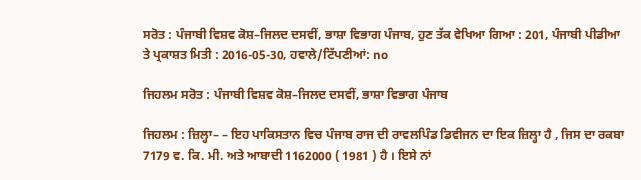ਸਰੋਤ : ਪੰਜਾਬੀ ਵਿਸ਼ਵ ਕੋਸ਼–ਜਿਲਦ ਦਸਵੀਂ, ਭਾਸ਼ਾ ਵਿਭਾਗ ਪੰਜਾਬ, ਹੁਣ ਤੱਕ ਵੇਖਿਆ ਗਿਆ : 201, ਪੰਜਾਬੀ ਪੀਡੀਆ ਤੇ ਪ੍ਰਕਾਸ਼ਤ ਮਿਤੀ : 2016-05-30, ਹਵਾਲੇ/ਟਿੱਪਣੀਆਂ: no

ਜਿਹਲਮ ਸਰੋਤ : ਪੰਜਾਬੀ ਵਿਸ਼ਵ ਕੋਸ਼–ਜਿਲਦ ਦਸਵੀਂ, ਭਾਸ਼ਾ ਵਿਭਾਗ ਪੰਜਾਬ

ਜਿਹਲਮ : ਜ਼ਿਲ੍ਹਾ– – ਇਹ ਪਾਕਿਸਤਾਨ ਵਿਚ ਪੰਜਾਬ ਰਾਜ ਦੀ ਰਾਵਲਪਿੰਡ ਡਿਵੀਜਨ ਦਾ ਇਕ ਜ਼ਿਲ੍ਹਾ ਹੈ , ਜਿਸ ਦਾ ਰਕਬਾ 7179 ਵ. ਕਿ. ਮੀ. ਅਤੇ ਆਬਾਦੀ 1162000 ( 1981 ) ਹੈ । ਇਸੇ ਨਾਂ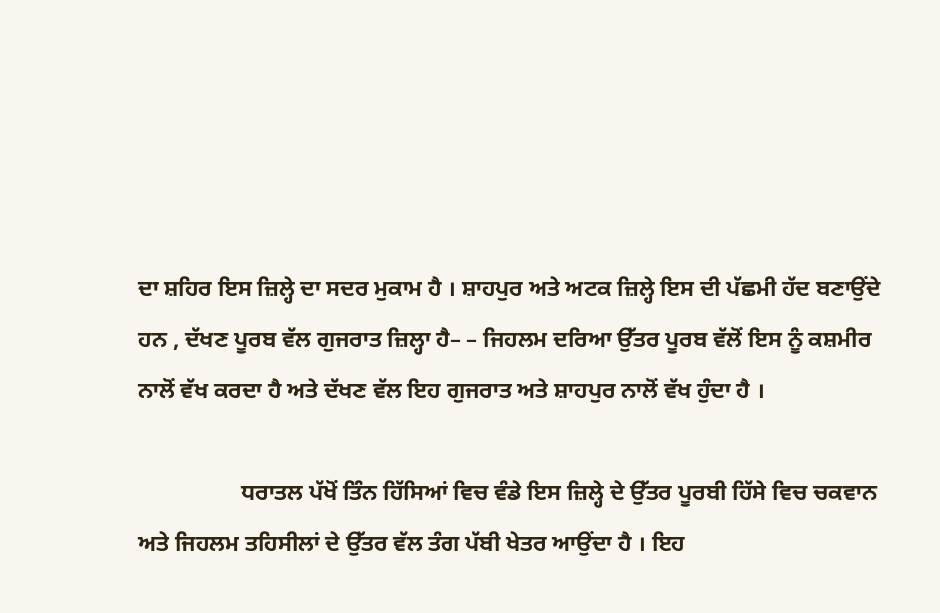ਦਾ ਸ਼ਹਿਰ ਇਸ ਜ਼ਿਲ੍ਹੇ ਦਾ ਸਦਰ ਮੁਕਾਮ ਹੈ । ਸ਼ਾਹਪੁਰ ਅਤੇ ਅਟਕ ਜ਼ਿਲ੍ਹੇ ਇਸ ਦੀ ਪੱਛਮੀ ਹੱਦ ਬਣਾਉਂਦੇ ਹਨ , ਦੱਖਣ ਪੂਰਬ ਵੱਲ ਗੁਜਰਾਤ ਜ਼ਿਲ੍ਹਾ ਹੈ– – ਜਿਹਲਮ ਦਰਿਆ ਉੱਤਰ ਪੂਰਬ ਵੱਲੋਂ ਇਸ ਨੂੰ ਕਸ਼ਮੀਰ ਨਾਲੋਂ ਵੱਖ ਕਰਦਾ ਹੈ ਅਤੇ ਦੱਖਣ ਵੱਲ ਇਹ ਗੁਜਰਾਤ ਅਤੇ ਸ਼ਾਹਪੁਰ ਨਾਲੋਂ ਵੱਖ ਹੁੰਦਾ ਹੈ ।

                  ਧਰਾਤਲ ਪੱਖੋਂ ਤਿੰਨ ਹਿੱਸਿਆਂ ਵਿਚ ਵੰਡੇ ਇਸ ਜ਼ਿਲ੍ਹੇ ਦੇ ਉੱਤਰ ਪੂਰਬੀ ਹਿੱਸੇ ਵਿਚ ਚਕਵਾਨ ਅਤੇ ਜਿਹਲਮ ਤਹਿਸੀਲਾਂ ਦੇ ਉੱਤਰ ਵੱਲ ਤੰਗ ਪੱਬੀ ਖੇਤਰ ਆਉਂਦਾ ਹੈ । ਇਹ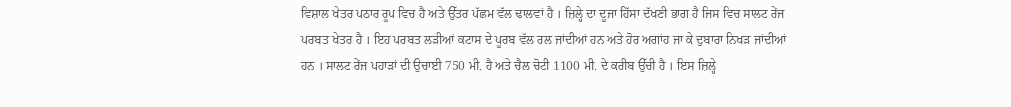ਵਿਸ਼ਾਲ ਖੇਤਰ ਪਠਾਰ ਰੂਪ ਵਿਚ ਹੈ ਅਤੇ ਉੱਤਰ ਪੱਛਮ ਵੱਲ ਢਾਲਵਾਂ ਹੈ । ਜ਼ਿਲ੍ਹੇ ਦਾ ਦੂਜਾ ਹਿੱਸਾ ਦੱਖਣੀ ਭਾਗ ਹੈ ਜਿਸ ਵਿਚ ਸਾਲਟ ਰੇਂਜ ਪਰਬਤ ਖੇਤਰ ਹੈ । ਇਹ ਪਰਬਤ ਲੜੀਆਂ ਕਟਾਸ ਦੇ ਪੂਰਬ ਵੱਲ ਰਲ ਜਾਂਦੀਆਂ ਹਨ ਅਤੇ ਹੋਰ ਅਗਾਂਹ ਜਾ ਕੇ ਦੁਬਾਰਾ ਨਿਖੜ ਜਾਂਦੀਆਂ ਹਨ । ਸਾਲਟ ਰੇਂਜ ਪਹਾੜਾਂ ਦੀ ਉਚਾਈ 750 ਮੀ. ਹੈ ਅਤੇ ਚੈਲ ਚੋਟੀ 1100 ਮੀ. ਦੇ ਕਰੀਬ ਉੱਚੀ ਹੈ । ਇਸ ਜ਼ਿਲ੍ਹੇ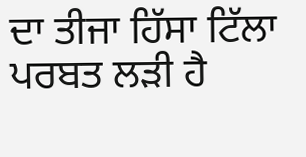ਦਾ ਤੀਜਾ ਹਿੱਸਾ ਟਿੱਲਾ ਪਰਬਤ ਲੜੀ ਹੈ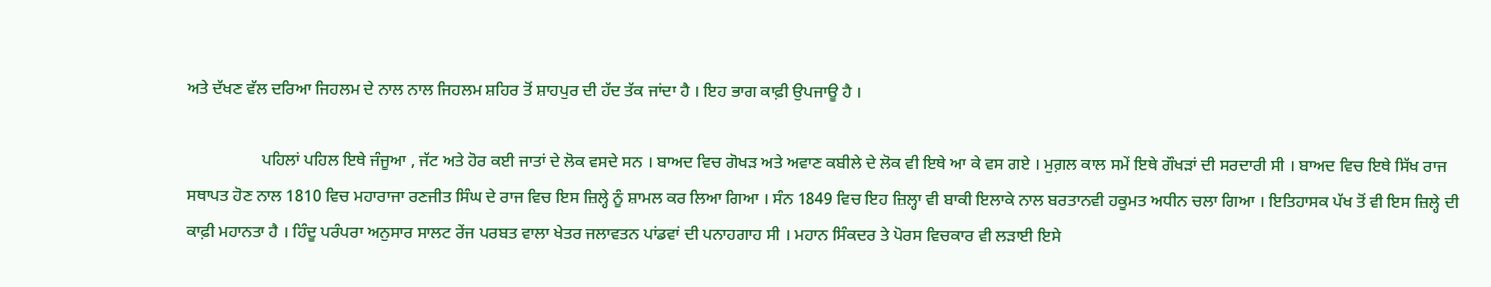ਅਤੇ ਦੱਖਣ ਵੱਲ ਦਰਿਆ ਜਿਹਲਮ ਦੇ ਨਾਲ ਨਾਲ ਜਿਹਲਮ ਸ਼ਹਿਰ ਤੋਂ ਸ਼ਾਹਪੁਰ ਦੀ ਹੱਦ ਤੱਕ ਜਾਂਦਾ ਹੈ । ਇਹ ਭਾਗ ਕਾਫ਼ੀ ਉਪਜਾਊ ਹੈ ।

                  ਪਹਿਲਾਂ ਪਹਿਲ ਇਥੇ ਜੰਜੂਆ , ਜੱਟ ਅਤੇ ਹੋਰ ਕਈ ਜਾਤਾਂ ਦੇ ਲੋਕ ਵਸਦੇ ਸਨ । ਬਾਅਦ ਵਿਚ ਗੋਖੜ ਅਤੇ ਅਵਾਣ ਕਬੀਲੇ ਦੇ ਲੋਕ ਵੀ ਇਥੇ ਆ ਕੇ ਵਸ ਗਏ । ਮੁਗ਼ਲ ਕਾਲ ਸਮੇਂ ਇਥੇ ਗੌਖੜਾਂ ਦੀ ਸਰਦਾਰੀ ਸੀ । ਬਾਅਦ ਵਿਚ ਇਥੇ ਸਿੱਖ ਰਾਜ ਸਥਾਪਤ ਹੋਣ ਨਾਲ 1810 ਵਿਚ ਮਹਾਰਾਜਾ ਰਣਜੀਤ ਸਿੰਘ ਦੇ ਰਾਜ ਵਿਚ ਇਸ ਜ਼ਿਲ੍ਹੇ ਨੂੰ ਸ਼ਾਮਲ ਕਰ ਲਿਆ ਗਿਆ । ਸੰਨ 1849 ਵਿਚ ਇਹ ਜ਼ਿਲ੍ਹਾ ਵੀ ਬਾਕੀ ਇਲਾਕੇ ਨਾਲ ਬਰਤਾਨਵੀ ਹਕੂਮਤ ਅਧੀਨ ਚਲਾ ਗਿਆ । ਇਤਿਹਾਸਕ ਪੱਖ ਤੋਂ ਵੀ ਇਸ ਜ਼ਿਲ੍ਹੇ ਦੀ ਕਾਫ਼ੀ ਮਹਾਨਤਾ ਹੈ । ਹਿੰਦੂ ਪਰੰਪਰਾ ਅਨੁਸਾਰ ਸਾਲਟ ਰੇਂਜ ਪਰਬਤ ਵਾਲਾ ਖੇਤਰ ਜਲਾਵਤਨ ਪਾਂਡਵਾਂ ਦੀ ਪਨਾਹਗਾਹ ਸੀ । ਮਹਾਨ ਸਿੰਕਦਰ ਤੇ ਪੋਰਸ ਵਿਚਕਾਰ ਵੀ ਲੜਾਈ ਇਸੇ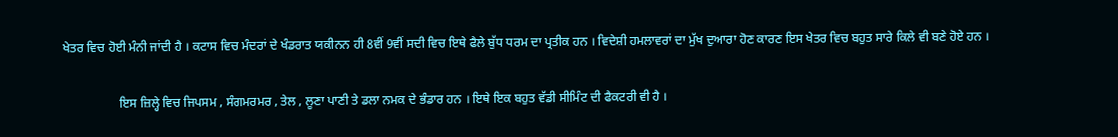ਖੇਤਰ ਵਿਚ ਹੋਈ ਮੰਨੀ ਜਾਂਦੀ ਹੈ । ਕਟਾਸ ਵਿਚ ਮੰਦਰਾਂ ਦੇ ਖੰਡਰਾਤ ਯਕੀਨਨ ਹੀ 8ਵੀਂ 9ਵੀਂ ਸਦੀ ਵਿਚ ਇਥੇ ਫੈਲੇ ਬੁੱਧ ਧਰਮ ਦਾ ਪ੍ਰਤੀਕ ਹਨ । ਵਿਦੇਸ਼ੀ ਹਮਲਾਵਰਾਂ ਦਾ ਮੁੱਖ ਦੁਆਰਾ ਹੋਣ ਕਾਰਣ ਇਸ ਖੇਤਰ ਵਿਚ ਬਹੁਤ ਸਾਰੇ ਕਿਲੇ ਵੀ ਬਣੇ ਹੋਏ ਹਨ ।

                  ਇਸ ਜ਼ਿਲ੍ਹੇ ਵਿਚ ਜਿਪਸਮ , ਸੰਗਮਰਮਰ , ਤੇਲ , ਲੂਣਾ ਪਾਣੀ ਤੇ ਡਲਾ ਨਮਕ ਦੇ ਭੰਡਾਰ ਹਨ । ਇਥੇ ਇਕ ਬਹੁਤ ਵੱਡੀ ਸੀਮਿੰਟ ਦੀ ਫੈਕਟਰੀ ਵੀ ਹੈ ।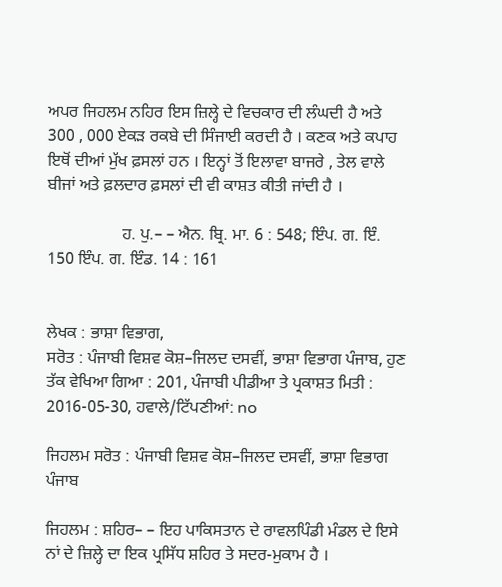ਅਪਰ ਜਿਹਲਮ ਨਹਿਰ ਇਸ ਜ਼ਿਲ੍ਹੇ ਦੇ ਵਿਚਕਾਰ ਦੀ ਲੰਘਦੀ ਹੈ ਅਤੇ 300 , 000 ਏਕੜ ਰਕਬੇ ਦੀ ਸਿੰਜਾਈ ਕਰਦੀ ਹੈ । ਕਣਕ ਅਤੇ ਕਪਾਹ ਇਥੋਂ ਦੀਆਂ ਮੁੱਖ ਫ਼ਸਲਾਂ ਹਨ । ਇਨ੍ਹਾਂ ਤੋਂ ਇਲਾਵਾ ਬਾਜਰੇ , ਤੇਲ ਵਾਲੇ ਬੀਜਾਂ ਅਤੇ ਫ਼ਲਦਾਰ ਫ਼ਸਲਾਂ ਦੀ ਵੀ ਕਾਸ਼ਤ ਕੀਤੀ ਜਾਂਦੀ ਹੈ ।

                  ਹ. ਪੁ.– – ਐਨ. ਬ੍ਰਿ. ਮਾ. 6 : 548; ਇੰਪ. ਗ. ਇੰ. 150 ਇੰਪ. ਗ. ਇੰਡ. 14 : 161


ਲੇਖਕ : ਭਾਸ਼ਾ ਵਿਭਾਗ,
ਸਰੋਤ : ਪੰਜਾਬੀ ਵਿਸ਼ਵ ਕੋਸ਼–ਜਿਲਦ ਦਸਵੀਂ, ਭਾਸ਼ਾ ਵਿਭਾਗ ਪੰਜਾਬ, ਹੁਣ ਤੱਕ ਵੇਖਿਆ ਗਿਆ : 201, ਪੰਜਾਬੀ ਪੀਡੀਆ ਤੇ ਪ੍ਰਕਾਸ਼ਤ ਮਿਤੀ : 2016-05-30, ਹਵਾਲੇ/ਟਿੱਪਣੀਆਂ: no

ਜਿਹਲਮ ਸਰੋਤ : ਪੰਜਾਬੀ ਵਿਸ਼ਵ ਕੋਸ਼–ਜਿਲਦ ਦਸਵੀਂ, ਭਾਸ਼ਾ ਵਿਭਾਗ ਪੰਜਾਬ

ਜਿਹਲਮ : ਸ਼ਹਿਰ– – ਇਹ ਪਾਕਿਸਤਾਨ ਦੇ ਰਾਵਲਪਿੰਡੀ ਮੰਡਲ ਦੇ ਇਸੇ ਨਾਂ ਦੇ ਜ਼ਿਲ੍ਹੇ ਦਾ ਇਕ ਪ੍ਰਸਿੱਧ ਸ਼ਹਿਰ ਤੇ ਸਦਰ-ਮੁਕਾਮ ਹੈ ।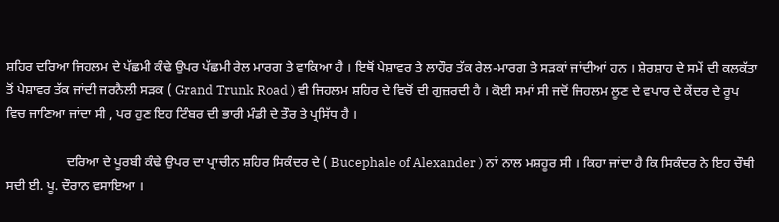ਸ਼ਹਿਰ ਦਰਿਆ ਜਿਹਲਮ ਦੇ ਪੱਛਮੀ ਕੰਢੇ ਉਪਰ ਪੱਛਮੀ ਰੇਲ ਮਾਰਗ ਤੇ ਵਾਕਿਆ ਹੈ । ਇਥੋਂ ਪੇਸ਼ਾਵਰ ਤੇ ਲਾਹੌਰ ਤੱਕ ਰੇਲ-ਮਾਰਗ ਤੇ ਸੜਕਾਂ ਜਾਂਦੀਆਂ ਹਨ । ਸ਼ੇਰਸ਼ਾਹ ਦੇ ਸਮੇਂ ਦੀ ਕਲਕੱਤਾ ਤੋਂ ਪੇਸ਼ਾਵਰ ਤੱਕ ਜਾਂਦੀ ਜਰਨੈਲੀ ਸੜਕ ( Grand Trunk Road ) ਵੀ ਜਿਹਲਮ ਸ਼ਹਿਰ ਦੇ ਵਿਚੋਂ ਦੀ ਗੁਜ਼ਰਦੀ ਹੈ । ਕੋਈ ਸਮਾਂ ਸੀ ਜਦੋਂ ਜਿਹਲਮ ਲੂਣ ਦੇ ਵਪਾਰ ਦੇ ਕੇਂਦਰ ਦੇ ਰੂਪ ਵਿਚ ਜਾਣਿਆ ਜਾਂਦਾ ਸੀ , ਪਰ ਹੁਣ ਇਹ ਟਿੰਬਰ ਦੀ ਭਾਰੀ ਮੰਡੀ ਦੇ ਤੌਰ ਤੇ ਪ੍ਰਸਿੱਧ ਹੈ ।

                  ਦਰਿਆ ਦੇ ਪੂਰਬੀ ਕੰਢੇ ਉਪਰ ਦਾ ਪ੍ਰਾਚੀਨ ਸ਼ਹਿਰ ਸਿਕੰਦਰ ਦੇ ( Bucephale of Alexander ) ਨਾਂ ਨਾਲ ਮਸ਼ਹੂਰ ਸੀ । ਕਿਹਾ ਜਾਂਦਾ ਹੈ ਕਿ ਸਿਕੰਦਰ ਨੇ ਇਹ ਚੌਥੀ ਸਦੀ ਈ. ਪੂ. ਦੌਰਾਨ ਵਸਾਇਆ ।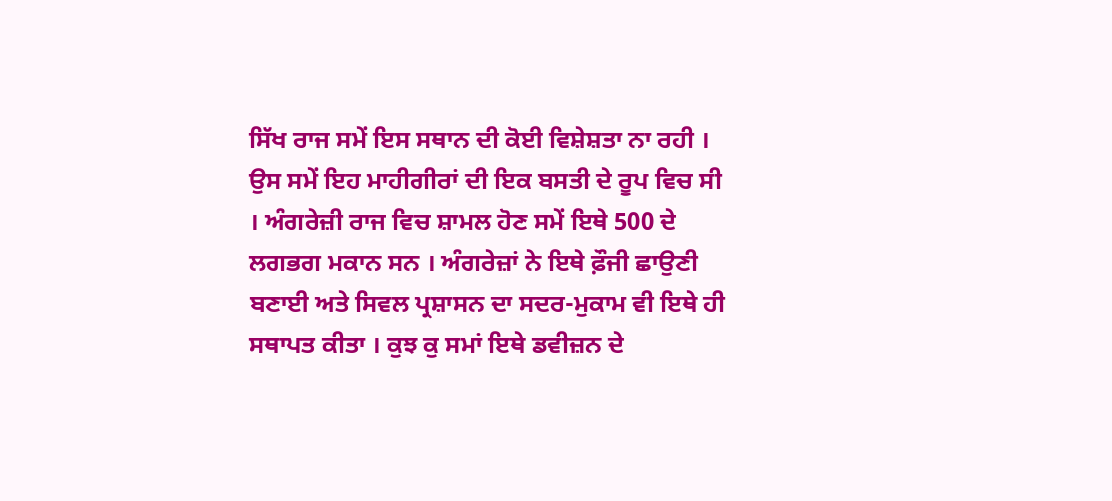ਸਿੱਖ ਰਾਜ ਸਮੇਂ ਇਸ ਸਥਾਨ ਦੀ ਕੋਈ ਵਿਸ਼ੇਸ਼ਤਾ ਨਾ ਰਹੀ । ਉਸ ਸਮੇਂ ਇਹ ਮਾਹੀਗੀਰਾਂ ਦੀ ਇਕ ਬਸਤੀ ਦੇ ਰੂਪ ਵਿਚ ਸੀ । ਅੰਗਰੇਜ਼ੀ ਰਾਜ ਵਿਚ ਸ਼ਾਮਲ ਹੋਣ ਸਮੇਂ ਇਥੇ 500 ਦੇ ਲਗਭਗ ਮਕਾਨ ਸਨ । ਅੰਗਰੇਜ਼ਾਂ ਨੇ ਇਥੇ ਫ਼ੌਜੀ ਛਾਉਣੀ ਬਣਾਈ ਅਤੇ ਸਿਵਲ ਪ੍ਰਸ਼ਾਸਨ ਦਾ ਸਦਰ-ਮੁਕਾਮ ਵੀ ਇਥੇ ਹੀ ਸਥਾਪਤ ਕੀਤਾ । ਕੁਝ ਕੁ ਸਮਾਂ ਇਥੇ ਡਵੀਜ਼ਨ ਦੇ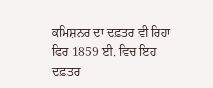ਕਮਿਸ਼ਨਰ ਦਾ ਦਫ਼ਤਰ ਵੀ ਰਿਹਾ ਫਿਰ 1859 ਈ. ਵਿਚ ਇਹ ਦਫ਼ਤਰ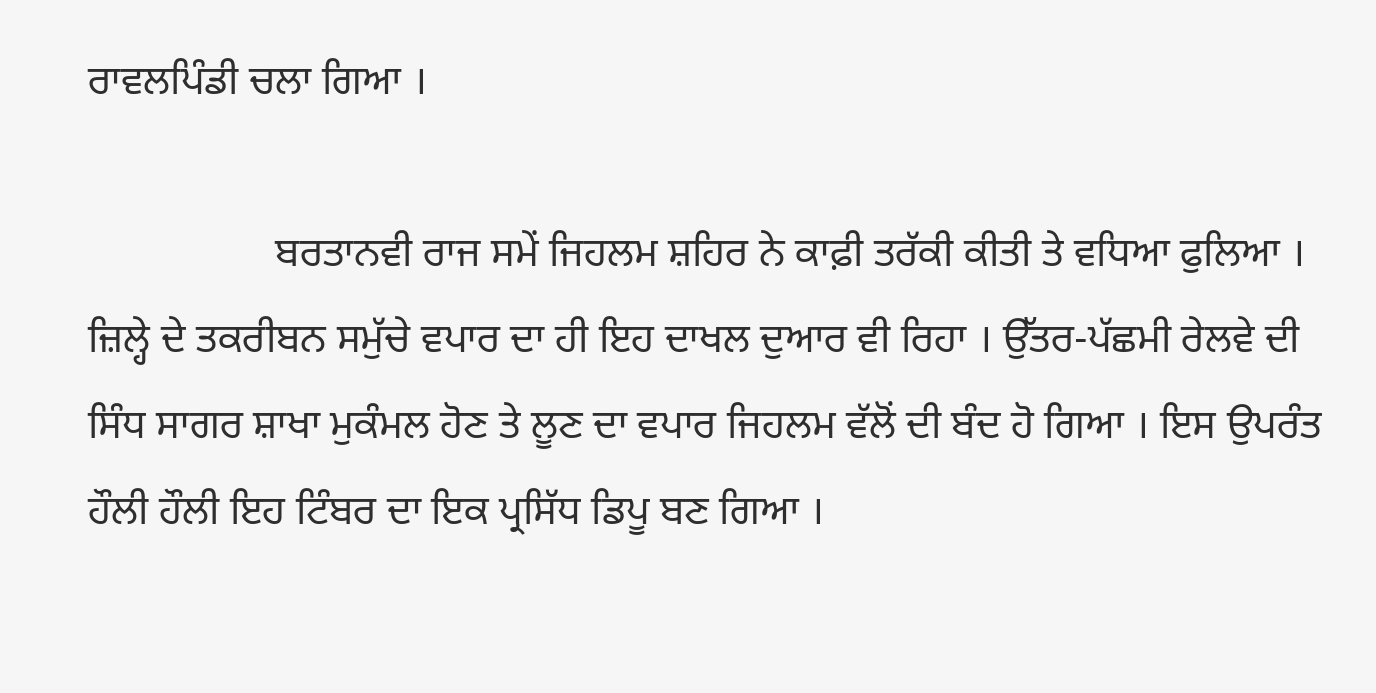ਰਾਵਲਪਿੰਡੀ ਚਲਾ ਗਿਆ ।

                  ਬਰਤਾਨਵੀ ਰਾਜ ਸਮੇਂ ਜਿਹਲਮ ਸ਼ਹਿਰ ਨੇ ਕਾਫ਼ੀ ਤਰੱਕੀ ਕੀਤੀ ਤੇ ਵਧਿਆ ਫੁਲਿਆ । ਜ਼ਿਲ੍ਹੇ ਦੇ ਤਕਰੀਬਨ ਸਮੁੱਚੇ ਵਪਾਰ ਦਾ ਹੀ ਇਹ ਦਾਖਲ ਦੁਆਰ ਵੀ ਰਿਹਾ । ਉੱਤਰ-ਪੱਛਮੀ ਰੇਲਵੇ ਦੀ ਸਿੰਧ ਸਾਗਰ ਸ਼ਾਖਾ ਮੁਕੰਮਲ ਹੋਣ ਤੇ ਲੂਣ ਦਾ ਵਪਾਰ ਜਿਹਲਮ ਵੱਲੋਂ ਦੀ ਬੰਦ ਹੋ ਗਿਆ । ਇਸ ਉਪਰੰਤ ਹੌਲੀ ਹੌਲੀ ਇਹ ਟਿੰਬਰ ਦਾ ਇਕ ਪ੍ਰਸਿੱਧ ਡਿਪੂ ਬਣ ਗਿਆ ।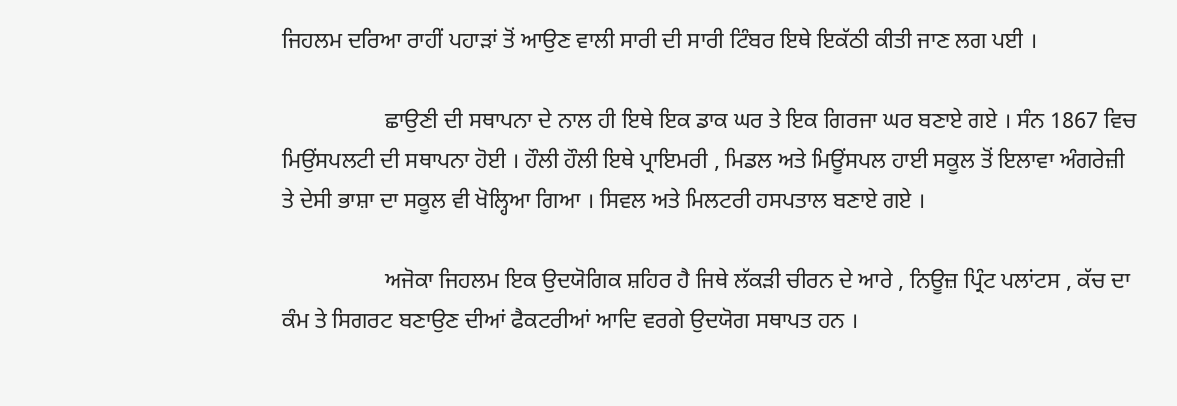ਜਿਹਲਮ ਦਰਿਆ ਰਾਹੀਂ ਪਹਾੜਾਂ ਤੋਂ ਆਉਣ ਵਾਲੀ ਸਾਰੀ ਦੀ ਸਾਰੀ ਟਿੰਬਰ ਇਥੇ ਇਕੱਠੀ ਕੀਤੀ ਜਾਣ ਲਗ ਪਈ ।

                  ਛਾਉਣੀ ਦੀ ਸਥਾਪਨਾ ਦੇ ਨਾਲ ਹੀ ਇਥੇ ਇਕ ਡਾਕ ਘਰ ਤੇ ਇਕ ਗਿਰਜਾ ਘਰ ਬਣਾਏ ਗਏ । ਸੰਨ 1867 ਵਿਚ ਮਿਉਂਸਪਲਟੀ ਦੀ ਸਥਾਪਨਾ ਹੋਈ । ਹੌਲੀ ਹੌਲੀ ਇਥੇ ਪ੍ਰਾਇਮਰੀ , ਮਿਡਲ ਅਤੇ ਮਿਊਂਸਪਲ ਹਾਈ ਸਕੂਲ ਤੋਂ ਇਲਾਵਾ ਅੰਗਰੇਜ਼ੀ ਤੇ ਦੇਸੀ ਭਾਸ਼ਾ ਦਾ ਸਕੂਲ ਵੀ ਖੋਲ੍ਹਿਆ ਗਿਆ । ਸਿਵਲ ਅਤੇ ਮਿਲਟਰੀ ਹਸਪਤਾਲ ਬਣਾਏ ਗਏ ।

                  ਅਜੋਕਾ ਜਿਹਲਮ ਇਕ ਉਦਯੋਗਿਕ ਸ਼ਹਿਰ ਹੈ ਜਿਥੇ ਲੱਕੜੀ ਚੀਰਨ ਦੇ ਆਰੇ , ਨਿਊਜ਼ ਪ੍ਰਿੰਟ ਪਲਾਂਟਸ , ਕੱਚ ਦਾ ਕੰਮ ਤੇ ਸਿਗਰਟ ਬਣਾਉਣ ਦੀਆਂ ਫੈਕਟਰੀਆਂ ਆਦਿ ਵਰਗੇ ਉਦਯੋਗ ਸਥਾਪਤ ਹਨ ।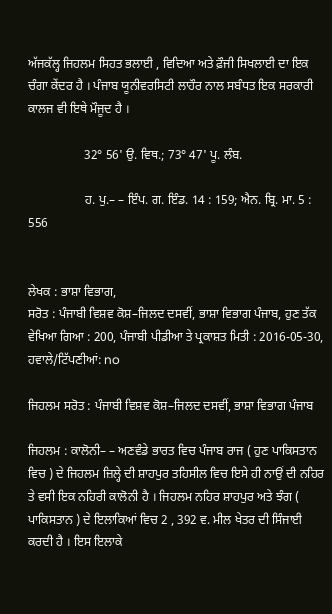ਅੱਜਕੱਲ੍ਹ ਜਿਹਲਮ ਸਿਹਤ ਭਲਾਈ , ਵਿਦਿਆ ਅਤੇ ਫ਼ੌਜੀ ਸਿਖਲਾਈ ਦਾ ਇਕ ਚੰਗਾ ਕੇਂਦਰ ਹੈ । ਪੰਜਾਬ ਯੂਨੀਵਰਸਿਟੀ ਲਾਹੌਰ ਨਾਲ ਸਬੰਧਤ ਇਕ ਸਰਕਾਰੀ ਕਾਲਜ ਵੀ ਇਥੇ ਮੌਜੂਦ ਹੈ ।

                  32° 56' ਉ. ਵਿਥ.; 73° 47' ਪੂ. ਲੰਬ.

                  ਹ. ਪੁ.– – ਇੰਪ. ਗ. ਇੰਡ. 14 : 159; ਐਨ. ਬ੍ਰਿ. ਮਾ. 5 : 556


ਲੇਖਕ : ਭਾਸ਼ਾ ਵਿਭਾਗ,
ਸਰੋਤ : ਪੰਜਾਬੀ ਵਿਸ਼ਵ ਕੋਸ਼–ਜਿਲਦ ਦਸਵੀਂ, ਭਾਸ਼ਾ ਵਿਭਾਗ ਪੰਜਾਬ, ਹੁਣ ਤੱਕ ਵੇਖਿਆ ਗਿਆ : 200, ਪੰਜਾਬੀ ਪੀਡੀਆ ਤੇ ਪ੍ਰਕਾਸ਼ਤ ਮਿਤੀ : 2016-05-30, ਹਵਾਲੇ/ਟਿੱਪਣੀਆਂ: no

ਜਿਹਲਮ ਸਰੋਤ : ਪੰਜਾਬੀ ਵਿਸ਼ਵ ਕੋਸ਼–ਜਿਲਦ ਦਸਵੀਂ, ਭਾਸ਼ਾ ਵਿਭਾਗ ਪੰਜਾਬ

ਜਿਹਲਮ : ਕਾਲੋਨੀ– – ਅਣਵੰਡੇ ਭਾਰਤ ਵਿਚ ਪੰਜਾਬ ਰਾਜ ( ਹੁਣ ਪਾਕਿਸਤਾਨ ਵਿਚ ) ਦੇ ਜਿਹਲਮ ਜ਼ਿਲ੍ਹੇ ਦੀ ਸ਼ਾਹਪੁਰ ਤਹਿਸੀਲ ਵਿਚ ਇਸੇ ਹੀ ਨਾਉਂ ਦੀ ਨਹਿਰ ਤੇ ਵਸੀ ਇਕ ਨਹਿਰੀ ਕਾਲੋਨੀ ਹੈ । ਜਿਹਲਮ ਨਹਿਰ ਸ਼ਾਹਪੁਰ ਅਤੇ ਝੰਗ ( ਪਾਕਿਸਤਾਨ ) ਦੇ ਇਲਾਕਿਆਂ ਵਿਚ 2 , 392 ਵ. ਮੀਲ ਖੇਤਰ ਦੀ ਸਿੰਜਾਈ ਕਰਦੀ ਹੈ । ਇਸ ਇਲਾਕੇ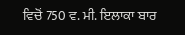ਵਿਚੋਂ 750 ਵ. ਮੀ. ਇਲਾਕਾ ਬਾਰ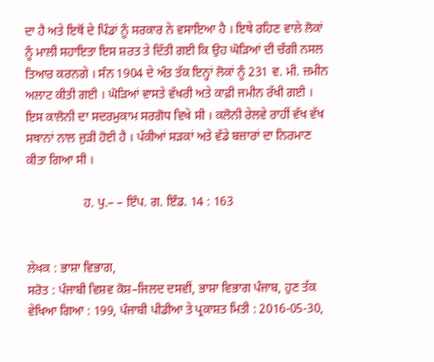ਦਾ ਹੈ ਅਤੇ ਇਥੋਂ ਦੇ ਪਿੰਡਾਂ ਨੂੰ ਸਰਕਾਰ ਨੇ ਵਸਾਇਆ ਹੈ । ਇਥੇ ਰਹਿਣ ਵਾਲੇ ਲੋਕਾਂ ਨੂੰ ਮਾਲੀ ਸਹਾਇਤਾ ਇਸ ਸ਼ਰਤ ਤੇ ਦਿੱਤੀ ਗਈ ਕਿ ਉਹ ਘੋੜਿਆਂ ਦੀ ਚੰਗੀ ਨਸਲ ਤਿਆਰ ਕਰਨਗੇ । ਸੰਨ 1904 ਦੇ ਅੰਤ ਤੱਕ ਇਨ੍ਹਾਂ ਲੋਕਾਂ ਨੂੰ 231 ਵ. ਮੀ. ਜ਼ਮੀਨ ਅਲਾਟ ਕੀਤੀ ਗਈ । ਘੋੜਿਆਂ ਵਾਸਤੇ ਵੱਖਰੀ ਅਤੇ ਕਾਫ਼ੀ ਜਮੀਨ ਰੱਖੀ ਗਈ । ਇਸ ਕਾਲੋਨੀ ਦਾ ਸਦਰਮੁਕਾਮ ਸਰਗੋਧ ਵਿਖੇ ਸੀ । ਕਲੋਨੀ ਰੇਲਵੇ ਰਾਹੀਂ ਵੱਖ ਵੱਖ ਸਥਾਨਾਂ ਨਾਲ ਜੁੜੀ ਹੋਈ ਹੈ । ਪੱਕੀਆਂ ਸੜਕਾਂ ਅਤੇ ਵੱਡੇ ਬਜ਼ਾਰਾਂ ਦਾ ਨਿਰਮਾਣ ਕੀਤਾ ਗਿਆ ਸੀ ।

                  ਹ. ਪੁ.– – ਇੰਪ. ਗ. ਇੰਡ. 14 : 163


ਲੇਖਕ : ਭਾਸ਼ਾ ਵਿਭਾਗ,
ਸਰੋਤ : ਪੰਜਾਬੀ ਵਿਸ਼ਵ ਕੋਸ਼–ਜਿਲਦ ਦਸਵੀਂ, ਭਾਸ਼ਾ ਵਿਭਾਗ ਪੰਜਾਬ, ਹੁਣ ਤੱਕ ਵੇਖਿਆ ਗਿਆ : 199, ਪੰਜਾਬੀ ਪੀਡੀਆ ਤੇ ਪ੍ਰਕਾਸ਼ਤ ਮਿਤੀ : 2016-05-30,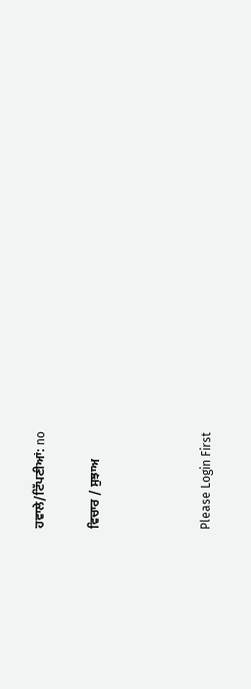ਹਵਾਲੇ/ਟਿੱਪਣੀਆਂ: no

ਵਿਚਾਰ / ਸੁਝਾਅ



Please Login First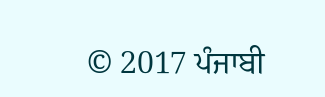© 2017 ਪੰਜਾਬੀ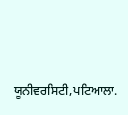ਯੂਨੀਵਰਸਿਟੀ,ਪਟਿਆਲਾ.